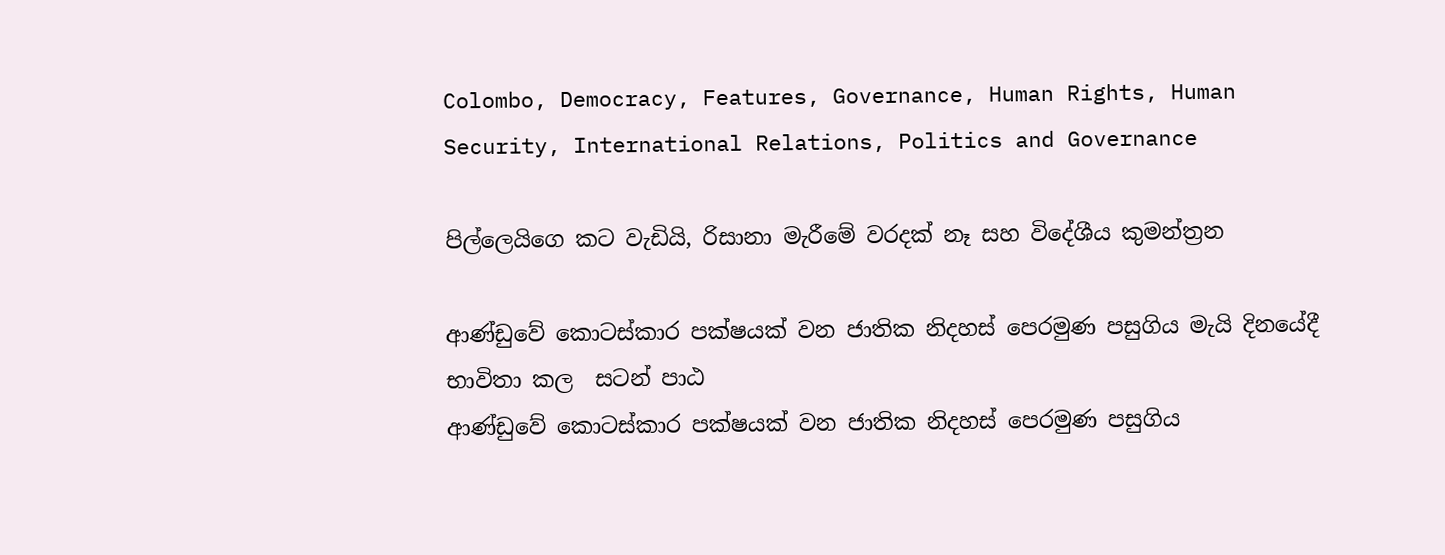Colombo, Democracy, Features, Governance, Human Rights, Human Security, International Relations, Politics and Governance

පිල්ලෙයිගෙ කට වැඩියි, රිසානා මැරීමේ වරදක් නෑ සහ විදේශීය කුමන්ත්‍රන

ආණ්ඩුවේ කොටස්කාර පක්ෂයක් වන ජාතික නිදහස් පෙරමුණ පසුගිය මැයි දිනයේදී  භාවිතා කල  සටන් පාඨ
ආණ්ඩුවේ කොටස්කාර පක්ෂයක් වන ජාතික නිදහස් පෙරමුණ පසුගිය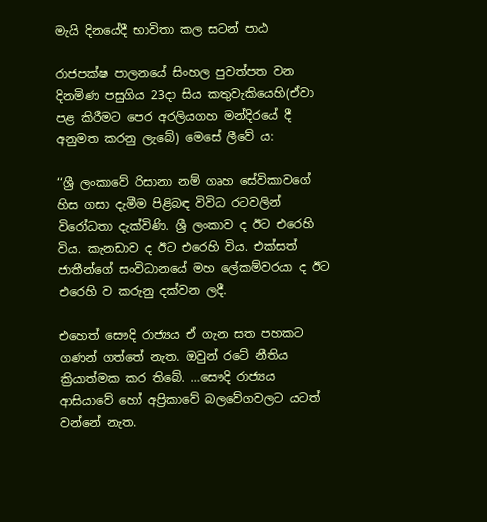මැයි දිනයේදී භාවිතා කල සටන් පාඨ

රාජපක්ෂ පාලනයේ සිංහල පුවත්පත වන දිනමිණ පසුගිය 23දා සිය කතුවැකියෙහි(ඒවා පළ කිරීමට පෙර අරලියගහ මන්දිරයේ දී අනුමත කරනු ලැබේ) මෙසේ ලීවේ ය:

‘‘ශ්‍රී ලංකාවේ රිසානා නම් ගෘහ සේවිකාවගේ හිස ගසා දැමීම පිළිබඳ විවිධ රටවලින් විරෝධතා දැක්විණි. ශ්‍රී ලංකාව ද ඊට එරෙහි විය. කැනඩාව ද ඊට එරෙහි විය. එක්සත් ජාතීන්ගේ සංවිධානයේ මහ ලේකම්වරයා ද ඊට එරෙහි ව කරුනු දක්වන ලදී.

එහෙත් සෞදි රාජ්‍යය ඒ ගැන සත පහකට ගණන් ගත්තේ නැත. ඔවුන් රටේ නීතිය ක්‍රියාත්මක කර තිබේ. …සෞදි රාජ්‍යය ආසියාවේ හෝ අප්‍රිකාවේ බලවේගවලට යටත් වන්නේ නැත.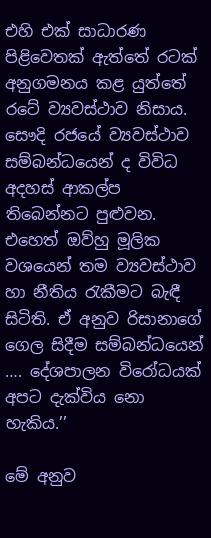එහි එක් සාධාරණ පිළිවෙතක් ඇත්තේ රටක් අනුගමනය කළ යුත්තේ රටේ ව්‍යවස්ථාව නිසාය.
සෞදි රජයේ ව්‍යවස්ථාව සම්බන්ධයෙන් ද විවිධ අදහස් ආකල්ප තිබෙන්නට පුළුවන. එහෙත් ඔව්හු මූලික වශයෙන් තම ව්‍යවස්ථාව හා නීතිය රැකීමට බැඳී සිටිති. ඒ අනුව රිසානාගේ ගෙල සිදීම සම්බන්ධයෙන් …. දේශපාලන විරෝධයක් අපට දැක්විය නො හැකිය.’’

මේ අනුව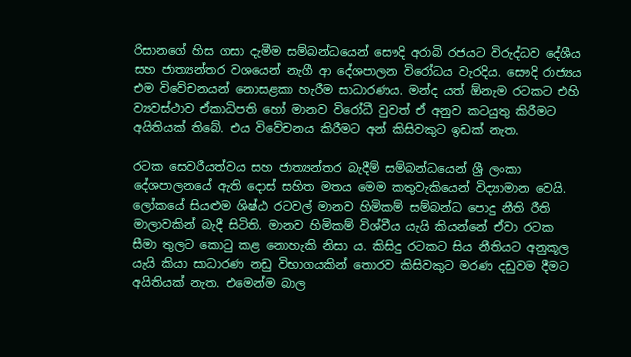රිසානගේ හිස ගසා දැමීම සම්බන්ධයෙන් සෞදි අරාබි රජයට විරුද්ධව දේශීය සහ ජාත්‍යන්තර වශයෙන් නැගී ආ දේශපාලන විරෝධය වැරදිය. සෞදි රාජ්‍යය එම විවේචනයන් නොසළකා හැරීම සාධාරණය. මන්ද යත් ඕනැම රටකට එහි ව්‍යවස්ථාව ඒකාධිපති හෝ මානව විරෝධී වුවත් ඒ අනුව කටයුතු කිරීමට අයිතියක් තිබේ. එය විවේචනය කිරීමට අන් කිසිවකුට ඉඩක් නැත.

රටක සෙවරීයත්වය සහ ජාත්‍යන්තර බැදීම් සම්බන්ධයෙන් ශ්‍රී ලංකා දේශපාලනයේ ඇති දොස් සහිත මතය මෙම කතුවැකියෙන් විද්‍යාමාන වෙයි. ලෝකයේ සියළුම ශිෂ්ඨ රටවල් මානව හිමිකම් සම්බන්ධ පොදු නීති රීති මාලාවකින් බැදී සිටිති. මානව හිමිකම් විශ්වීය යැයි කියන්නේ ඒවා රටක සීමා තුලට කොටු කළ නොහැකි නිසා ය. කිසිදු රටකට සිය නීතියට අනුකූල යැයි කියා සාධාරණ නඩු විභාගයකින් තොරව කිසිවකුට මරණ දඩුවම දීමට අයිතියක් නැත. එමෙන්ම බාල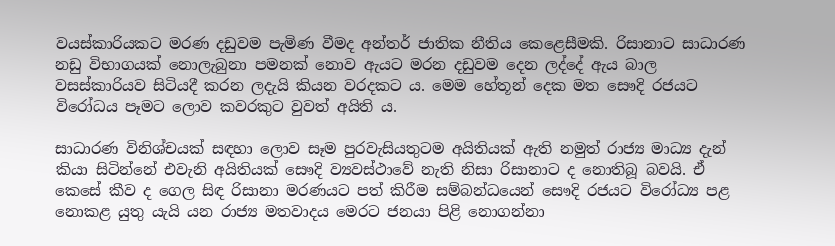වයස්කාරියකට මරණ දඩුවම පැමිණ වීමද අන්තර් ජාතික නීතිය කෙළෙසීමකි. රිසානාට සාධාරණ නඩු විභාගයක් නොලැබුනා පමනක් නොව ඇයට මරන දඩුවම දෙන ලද්දේ ඇය බාල වසස්කාරියව සිටියදී කරන ලදැයි කියන වරදකට ය. මෙම හේතූන් දෙක මත සෞදි රජයට විරෝධය පෑමට ලොව කවරකුට වුවත් අයිති ය.

සාධාරණ විනිශ්චයක් සඳහා ලොව සෑම පුරවැසියතුටම අයිතියක් ඇති නමුත් රාජ්‍ය මාධ්‍ය දැන් කියා සිටින්නේ එවැනි අයිතියක් සෞදි ව්‍යවස්ථාවේ නැති නිසා රිසානාට ද නොතිබූ බවයි. ඒ කෙසේ කීව ද ගෙල සිඳ රිසානා මරණයට පත් කිරීම සම්බන්ධයෙන් සෞදි රජයට විරෝධ්‍ය පළ නොකළ යුතු යැයි යන රාජ්‍ය මතවාදය මෙරට ජනයා පිළි නොගන්නා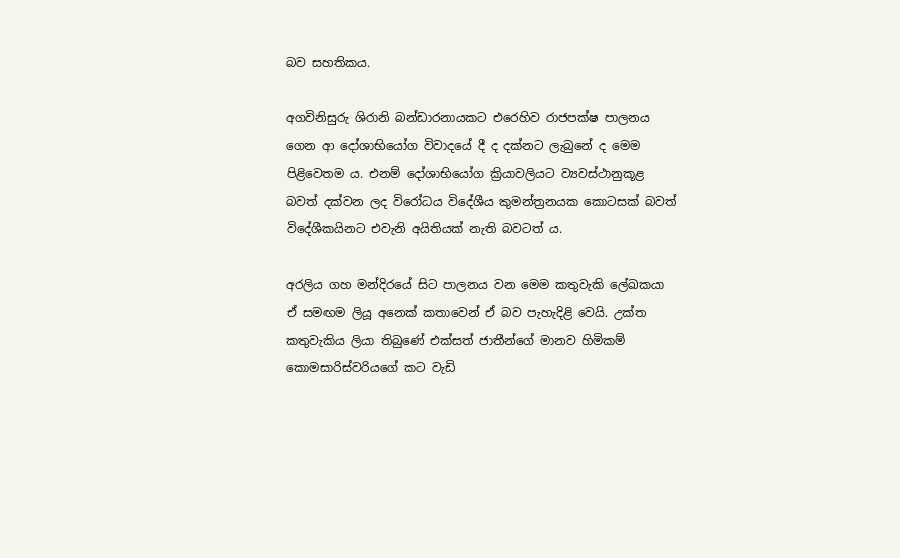බව සහතිකය.

අගවිනිසුරු ශිරානි බන්ඩාරනායකට එරෙහිව රාජපක්ෂ පාලනය ගෙන ආ දෝශාභියෝග විවාදයේ දී ද දක්නට ලැබුනේ ද මෙම පිළිවෙතම ය. එනම් දෝශාභියෝග ක්‍රියාවලියට ව්‍යවස්ථානුකූළ බවත් දක්වන ලද විරෝධය විදේශීය කුමන්ත්‍රනයක කොටසක් බවත් විදේශීකයිනට එවැනි අයිතියක් නැති බවටත් ය.

අරලිය ගහ මන්දිරයේ සිට පාලනය වන මෙම කතුවැකි ලේඛකයා ඒ සමඟම ලියූ අනෙක් කතාවෙන් ඒ බව පැහැදිළි වෙයි. උක්ත කතුවැකිය ලියා තිබුණේ එක්සත් ජාතීන්ගේ මානව හිමිකම් කොමසාරිස්වරියගේ කට වැඩි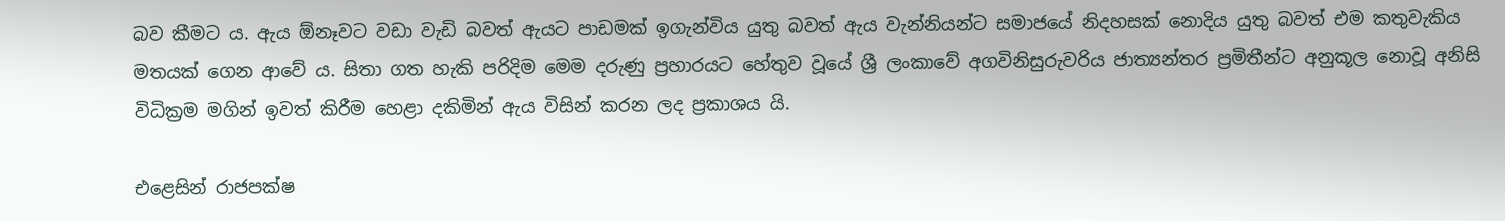බව කීමට ය. ඇය ඕනෑවට වඩා වැඩි බවත් ඇයට පාඩමක් ඉගැන්විය යුතු බවත් ඇය වැන්නියන්ට සමාජයේ නිදහසක් නොදිය යුතු බවත් එම කතුවැකිය මතයක් ගෙන ආවේ ය. සිතා ගත හැකි පරිදිම මෙම දරුණු ප්‍රහාරයට හේතුව වූයේ ශ්‍රී ලංකාවේ අගවිනිසුරුවරිය ජාත්‍යන්තර ප්‍රමිතීන්ට අනුකූල නොවූ අනිසි විධික්‍රම මගින් ඉවත් කිරීම හෙළා දකිමින් ඇය විසින් කරන ලද ප්‍රකාශය යි.

එළෙසින් රාජපක්ෂ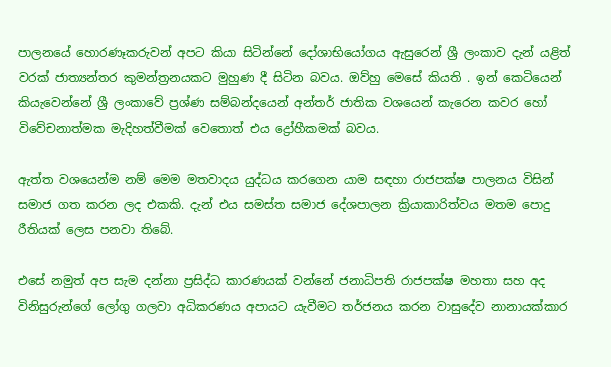පාලනයේ හොරණෑකරුවන් අපට කියා සිටින්නේ දෝශාභියෝගය ඇසුරෙන් ශ්‍රී ලංකාව දැන් යළිත් වරක් ජාත්‍යන්තර කුමන්ත්‍රනයකට මුහුණ දී සිටින බවය. ඔව්හු මෙසේ කියති . ඉන් කෙටියෙන් කියැවෙන්නේ ශ්‍රී ලංකාවේ ප්‍රශ්ණ සම්බන්දයෙන් අන්තර් ජාතික වශයෙන් කැරෙන කවර හෝ විවේචනාත්මක මැදිහත්වීමක් වෙතොත් එය ද්‍රෝහීකමක් බවය.

ඇත්ත වශයෙන්ම නම් මෙම මතවාදය යුද්ධය කරගෙන යාම සඳහා රාජපක්ෂ පාලනය විසින් සමාජ ගත කරන ලද එකකි. දැන් එය සමස්ත සමාජ දේශපාලන ක්‍රියාකාරිත්වය මතම පොදු රීතියක් ලෙස පනවා තිබේ.

එසේ නමුත් අප සැම දන්නා ප්‍රසිද්ධ කාරණයක් වන්නේ ජනාධිපති රාජපක්ෂ මහතා සහ අද විනිසුරුන්ගේ ලෝගු ගලවා අධිකරණය අපායට යැවීමට තර්ජනය කරන වාසුදේව නානායක්කාර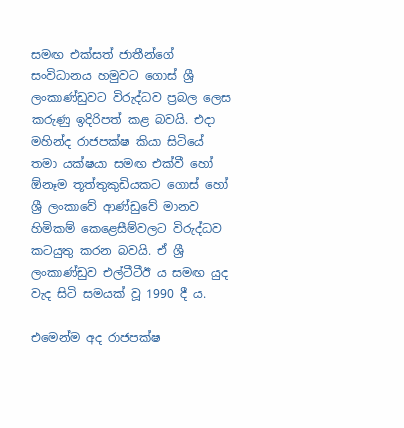සමඟ එක්සත් ජාතීන්ගේ සංවිධානය හමුවට ගොස් ශ්‍රී ලංකාණ්ඩුවට විරුද්ධව ප්‍රබල ලෙස කරුණු ඉදිරිපත් කළ බවයි. එදා මහින්ද රාජපක්ෂ කියා සිටියේ තමා යක්ෂයා සමඟ එක්වී හෝ ඕනෑම තූත්තුකුඩියකට ගොස් හෝ ශ්‍රී ලංකාවේ ආණ්ඩුවේ මානව හිමිකම් කෙළෙසීම්වලට විරුද්ධව කටයුතු කරන බවයි. ඒ ශ්‍රී ලංකාණ්ඩුව එල්ටීටීඊ ය සමඟ යුද වැද සිටි සමයක් වූ 1990 දී ය.

එමෙන්ම අද රාජපක්ෂ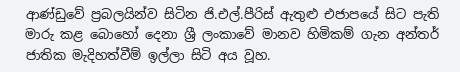ආණ්ඩුවේ ප්‍රබලයින්ව සිටින ජි.එල්.පීරිස් ඇතුළු එජාපයේ සිට පැති මාරු කළ බොහෝ දෙනා ශ්‍රී ලංකාවේ මානව හිමිකම් ගැන අන්තර් ජාතික මැදිහත්වීම් ඉල්ලා සිටි අය වූහ.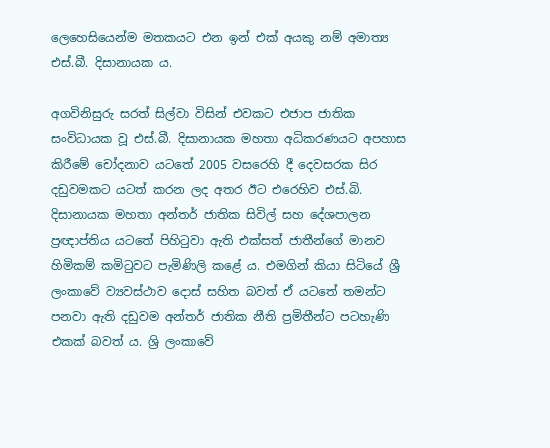ලෙහෙසියෙන්ම මතකයට එන ඉන් එක් අයකු නම් අමාත්‍ය එස්.බී. දිසානායක ය.

අගවිනිසුරු සරත් සිල්වා විසින් එවකට එජාප ජාතික සංවිධායක වූ එස්.බී. දිසානායක මහතා අධිකරණයට අපහාස කිරීමේ චෝදනාව යටතේ 2005 වසරෙහි දී දෙවසරක සිර දඩුවමකට යටත් කරන ලද අතර ඊට එරෙහිව එස්.බි. දිසානායක මහතා අන්තර් ජාතික සිවිල් සහ දේශපාලන ප්‍රඥාප්තිය යටතේ පිහිටුවා ඇති එක්සත් ජාතීන්ගේ මානව හිමිකම් කමිටුවට පැමිණිලි කළේ ය. එමගින් කියා සිටියේ ශ්‍රී ලංකාවේ ව්‍යවස්ථාව දොස් සහිත බවත් ඒ යටතේ තමන්ට පනවා ඇති දඩුවම අන්තර් ජාතික නීති ප්‍රමිතීන්ට පටහැණි එකක් බවත් ය. ශ්‍රි ලංකාවේ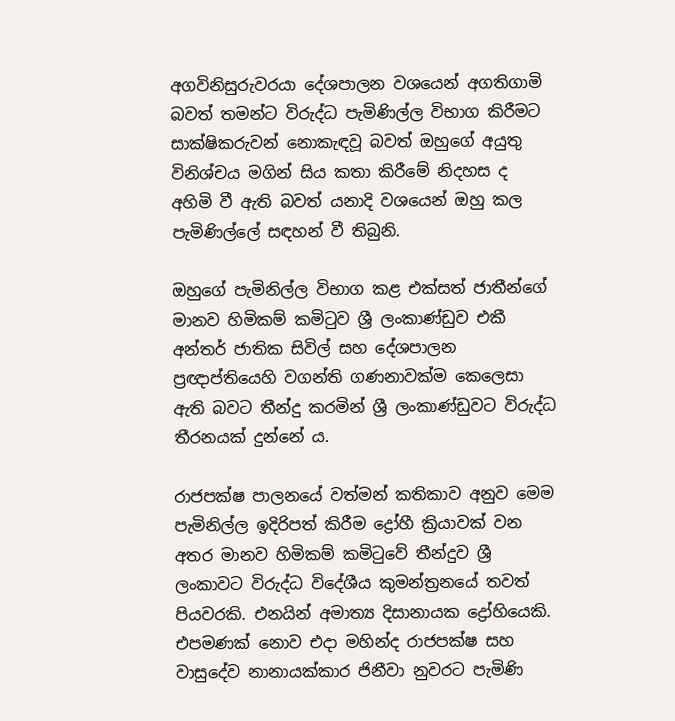අගවිනිසුරුවරයා දේශපාලන වශයෙන් අගතිගාමි බවත් තමන්ට විරුද්ධ පැමිණිල්ල විභාග කිරීමට සාක්ෂිකරුවන් නොකැඳවූ බවත් ඔහුගේ අයුතු විනිශ්චය මගින් සිය කතා කිරීමේ නිදහස ද අහිමි වී ඇති බවත් යනාදි වශයෙන් ඔහු කල පැමිණිල්ලේ සඳහන් වී තිබුනි.

ඔහුගේ පැමිනිල්ල විභාග කළ එක්සත් ජාතීන්ගේ මානව හිමිකම් කමිටුව ශ්‍රී ලංකාණ්ඩුව එකී අන්තර් ජාතික සිවිල් සහ දේශපාලන ප්‍රඥාප්තියෙහි වගන්ති ගණනාවක්ම කෙලෙසා ඇති බවට තීන්දු කරමින් ශ්‍රී ලංකාණ්ඩුවට විරුද්ධ තීරනයක් දුන්නේ ය.

රාජපක්ෂ පාලනයේ වත්මන් කතිකාව අනුව මෙම පැමිනිල්ල ඉදිරිපත් කිරීම ද්‍රෝහී ක්‍රියාවක් වන අතර මානව හිමිකම් කමිටුවේ තීන්දුව ශ්‍රී ලංකාවට විරුද්ධ විදේශීය කුමන්ත්‍රනයේ තවත් පියවරකි. එනයින් අමාත්‍ය දිසානායක ද්‍රෝහියෙකි. එපමණක් නොව එදා මහින්ද රාජපක්ෂ සහ වාසුදේව නානායක්කාර ජිනීවා නුවරට පැමිණි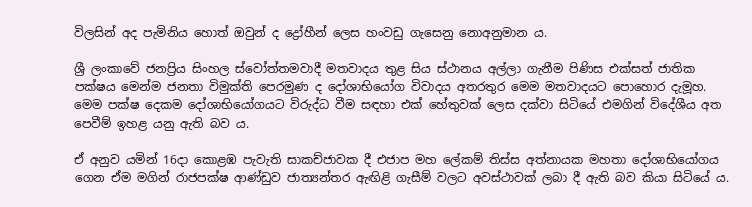විලසින් අද පැමිනිය හොත් ඔවුන් ද ද්‍රෝහීන් ලෙස හංවඩු ගැසෙනු නොඅනුමාන ය.

ශ්‍රී ලංකාවේ ජනප්‍රිය සිංහල ස්වෝත්තමවාදී මතවාදය තුළ සිය ස්ථානය අල්ලා ගැනීම පිණිස එක්සත් ජාතික පක්ෂය මෙන්ම ජනතා විමුක්ති පෙරමුණ ද දෝශාභියෝග විවාදය අතරතුර මෙම මතවාදයට පොහොර දැමූහ. මෙම පක්ෂ දෙකම දෝශාභියෝගයට විරුද්ධ වීම සඳහා එක් හේතුවක් ලෙස දක්වා සිටියේ එමගින් විදේශීය අත පෙවීම් ඉහළ යනු ඇති බව ය.

ඒ අනුව යමින් 16දා කොළඹ පැවැති සාකච්ජාවක දී එජාප මහ ලේකම් තිස්ස අත්නායක මහතා දෝශාභියෝගය ගෙන ඒම මගින් රාජපක්ෂ ආණ්ඩුව ජාත්‍යන්තර ඇඟිළි ගැසීම් වලට අවස්ථාවක් ලබා දී ඇති බව කියා සිටියේ ය.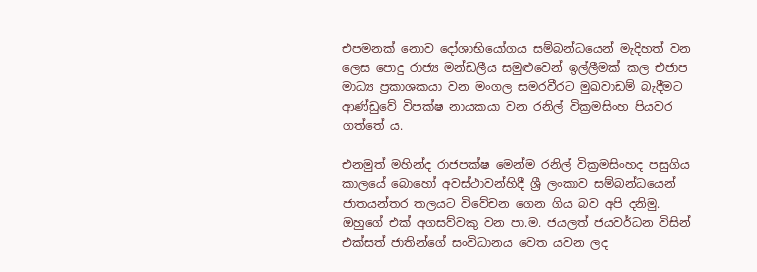එපමනක් නොව දෝශාභියෝගය සම්බන්ධයෙන් මැදිහත් වන ලෙස පොදු රාජ්‍ය මන්ඩලීය සමුළුවෙන් ඉල්ලීමක් කල එජාප මාධ්‍ය ප්‍රකාශකයා වන මංගල සමරවීරට මුඛවාඩම් බැදීමට ආණ්ඩුවේ විපක්ෂ නායකයා වන රනිල් වික්‍රමසිංහ පියවර ගත්තේ ය.

එනමුත් මහින්ද රාජපක්ෂ මෙන්ම රනිල් වික්‍රමසිංහද පසුගිය කාලයේ බොහෝ අවස්ථාවන්හිදී ශ්‍රී ලංකාව සම්බන්ධයෙන් ජාතයන්තර තලයට විවේචන ගෙන ගිය බව අපි දනිමු. ඔහුගේ එක් අගසව්වකු වන පා.ම. ජයලත් ජයවර්ධන විසින් එක්සත් ජාතින්ගේ සංවිධානය වෙත යවන ලද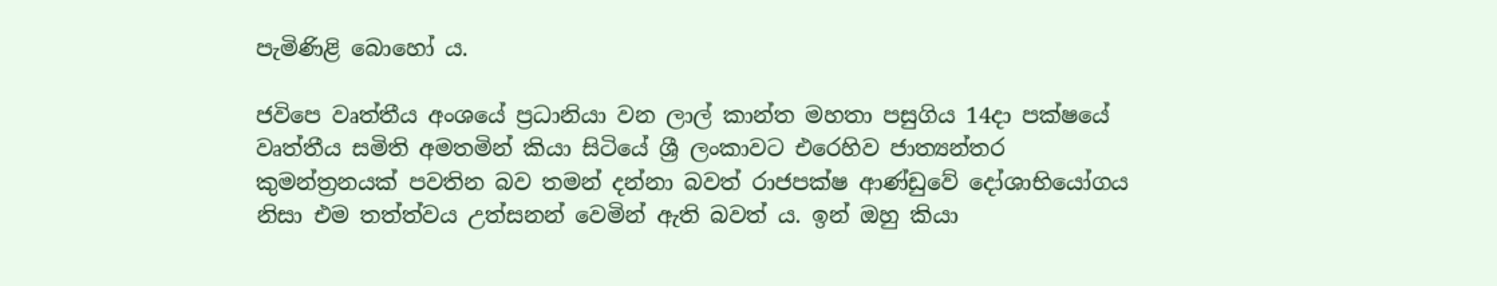පැමිණිළි බොහෝ ය.

ජවිපෙ වෘත්තීය අංශයේ ප්‍රධානියා වන ලාල් කාන්ත මහතා පසුගිය 14දා පක්ෂයේ වෘත්තීය සමිති අමතමින් කියා සිටියේ ශ්‍රී ලංකාවට එරෙහිව ජාත්‍යන්තර කුමන්ත්‍රනයක් පවතින බව තමන් දන්නා බවත් රාජපක්ෂ ආණ්ඩුවේ දෝශාභියෝගය නිසා එම තත්ත්වය උත්සනන් වෙමින් ඇති බවත් ය. ඉන් ඔහු කියා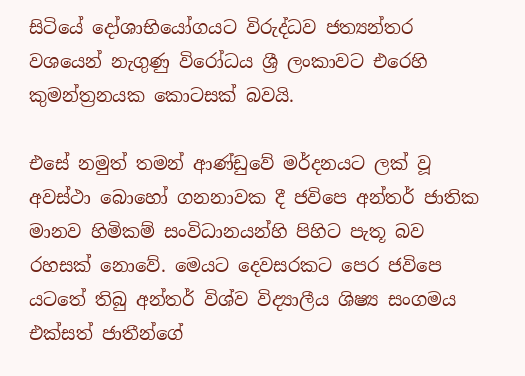සිටියේ දෝශාභියෝගයට විරුද්ධව ජත්‍යන්තර වශයෙන් නැගුණු විරෝධය ශ්‍රී ලංකාවට එරෙහි කුමන්ත්‍රනයක කොටසක් බවයි.

එසේ නමුත් තමන් ආණ්ඩුවේ මර්දනයට ලක් වූ අවස්ථා බොහෝ ගනනාවක දී ජවිපෙ අන්තර් ජාතික මානව හිමිකම් සංවිධානයන්හි පිහිට පැතූ බව රහසක් නොවේ. මෙයට දෙවසරකට පෙර ජවිපෙ යටතේ තිබු අන්තර් විශ්ව විද්‍යාලීය ශිෂ්‍ය සංගමය එක්සත් ජාතීන්ගේ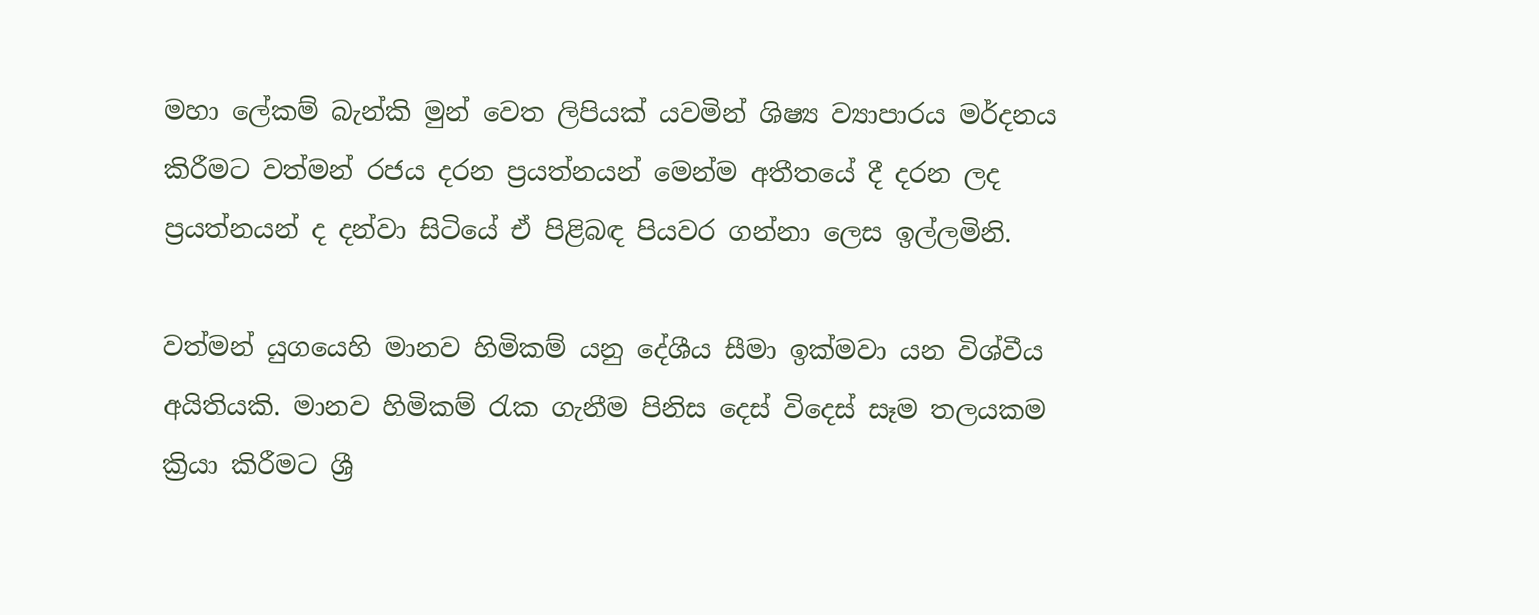මහා ලේකම් බැන්කි මුන් වෙත ලිපියක් යවමින් ශිෂ්‍ය ව්‍යාපාරය මර්දනය කිරීමට වත්මන් රජය දරන ප්‍රයත්නයන් මෙන්ම අතීතයේ දී දරන ලද ප්‍රයත්නයන් ද දන්වා සිටියේ ඒ පිළිබඳ පියවර ගන්නා ලෙස ඉල්ලමිනි.

වත්මන් යුගයෙහි මානව හිමිකම් යනු දේශීය සීමා ඉක්මවා යන විශ්වීය අයිතියකි. මානව හිමිකම් රැක ගැනීම පිනිස දෙස් විදෙස් සෑම තලයකම ක්‍රියා කිරීමට ශ්‍රී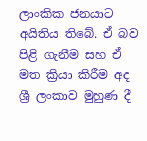ලාංකික ජනයාට අයිතිය තිබේ. ඒ බව පිළි ගැනීම සහ ඒ මත ක්‍රියා කිරීම අද ශ්‍රී ලංකාව මුහුණ දී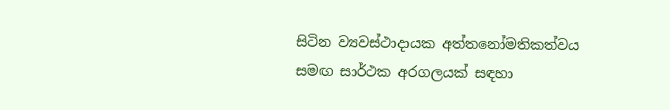සිටින ව්‍යවස්ථාදායක අත්තනෝමතිකත්වය සමඟ සාර්ථක අරගලයක් සඳහා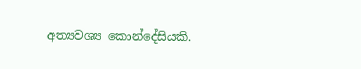අත්‍යවශ්‍ය කොන්දේසියකි.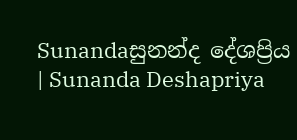Sunandaසුනන්ද දේශප්‍රිය | Sunanda Deshapriya